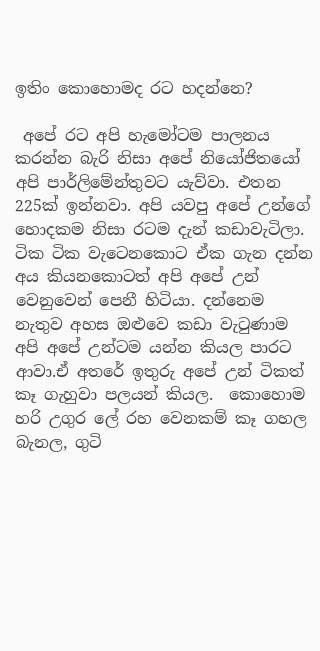ඉතිං කොහොමද රට හදන්නෙ?

 අපේ රට අපි හැමෝටම පාලනය කරන්න බැරි නිසා අපේ නියෝජිතයෝ අපි පාර්ලිමේන්තුවට යැව්වා. එතන 225ක් ඉන්නවා. අපි යවපු අපේ උන්ගේ හොදකම නිසා රටම දැන් කඩාවැටිලා. ටික ටික වැටෙනකොට ඒක ගැන දන්න අය කියනකොටත් අපි අපේ උන් වෙනුවෙන් පෙනී හිටියා. දන්නෙම නැතුව අහස ඔළුවෙ කඩා වැටුණාම අපි අපේ උන්ටම යන්න කියල පාරට ආවා.ඒ අතරේ ඉතුරු අපේ උන් ටිකත් කෑ ගැහුවා පලයන් කියල.  කොහොම හරි උගුර ලේ රහ වෙනකම් කෑ ගහල බැනල, ගුටි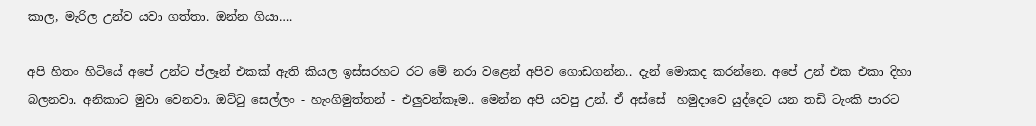කාල, මැරිල උන්ව යවා ගත්තා. ඔන්න ගියා….

අපි හිතං හිටියේ අපේ උන්ට ප්ලෑන් එකක් ඇති කියල ඉස්සරහට රට මේ නරා වළෙන් අපිව ගොඩගන්න.. දැන් මොකද කරන්නෙ. අපේ උන් එක එකා දිහා බලනවා. අනිකාට මුවා වෙනවා. ඔට්ටු සෙල්ලං - හැංගිමුත්තන් - එලුවන්කෑම.. මෙන්න අපි යවපු උන්. ඒ අස්සේ  හමුදාවෙ යුද්දෙට යන තඩි ටැංකි පාරට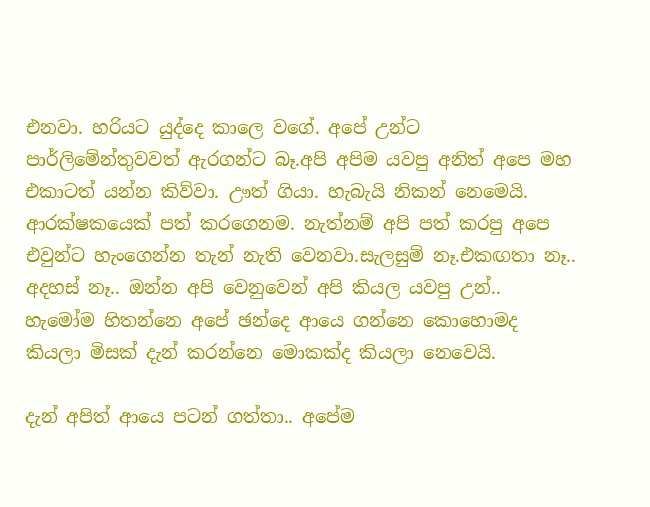එනවා. හරියට යුද්දෙ කාලෙ වගේ. අපේ උන්ට පාර්ලිමේන්තුවවත් ඇරගන්ට බෑ.අපි අපිම යවපු අනිත් අපෙ මහ එකාටත් යන්න කිව්වා. ඌත් ගියා. හැබැයි නිකන් නෙමෙයි. ආරක්ෂකයෙක් පත් කරගෙනම. නැත්නම් අපි පත් කරපු අපෙ එවුන්ට හැංගෙන්න තැන් නැති වෙනවා.සැලසුම් නෑ.එකඟතා නෑ.. අදහස් නෑ.. ඔන්න අපි වෙනුවෙන් අපි කියල යවපු උන්.. හැමෝම හිතන්නෙ අපේ ඡන්දෙ ආයෙ ගන්නෙ කොහොමද කියලා මිසක් දැන් කරන්නෙ මොකක්ද කියලා නෙවෙයි.

දැන් අපිත් ආයෙ පටන් ගත්තා.. අපේම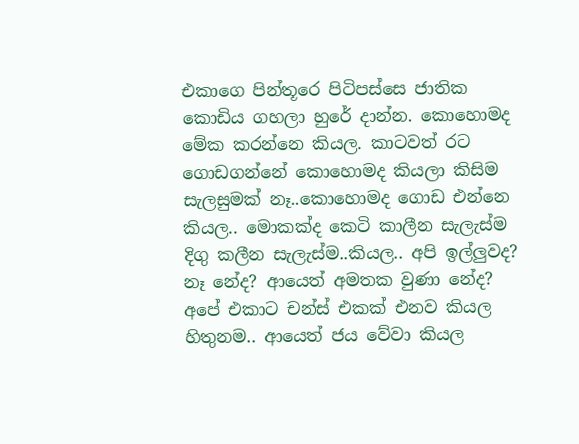එකාගෙ පින්තූරෙ පිටිපස්සෙ ජාතික කොඩිය ගහලා හුරේ දාන්න. කොහොමද මේක කරන්නෙ කියල. කාටවත් රට ගොඩගන්නේ කොහොමද කියලා කිසිම සැලසුමක් නෑ..කොහොමද ගොඩ එන්නෙ කියල.. මොකක්ද කෙටි කාලීන සැලැස්ම දිගු කලීන සැලැස්ම..කියල.. අපි ඉල්ලුවද? නෑ නේද? ආයෙත් අමතක වුණා නේද? අපේ එකාට චන්ස් එකක් එනව කියල හිතුනම.. ආයෙත් ජය වේවා කියල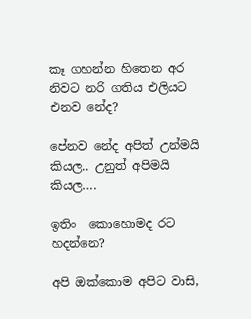කෑ ගහන්න හිතෙන අර නිවට නරි ගතිය එලියට එනව නේද?

පේනව නේද අපිත් උන්මයි කියල.. උනුත් අපිමයි කියල….

ඉතිං  කොහොමද රට හදන්නෙ?

අපි ඔක්කොම අපිට වාසි,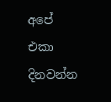අපේ එකා දිනවන්න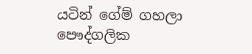යටින් ගේම් ගහලා පෞද්ගලික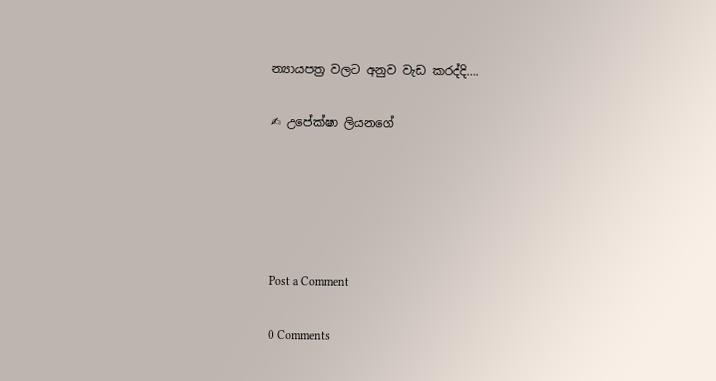න්‍යායපත්‍ර වලට අනුව වැඩ කරද්දි….

✍ උපේක්ෂා ලියනගේ





Post a Comment

0 Comments